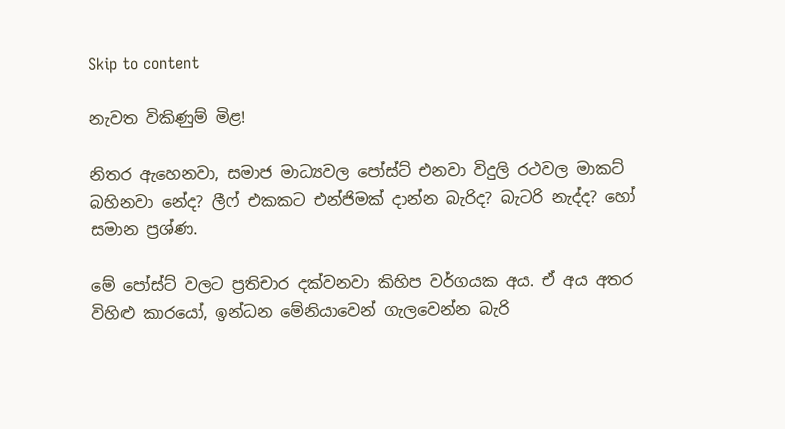Skip to content

නැවත විකිණුම් මිළ!

නිතර ඇහෙනවා, සමාජ මාධ්‍යවල පෝස්ට් එනවා විදුලි රථවල මාකට් බහිනවා නේද? ලීෆ් එකකට එන්ජිමක් දාන්න බැරිද? බැටරි නැද්ද? හෝ සමාන ප්‍රශ්ණ.

මේ පෝස්ට් වලට ප්‍රතිචාර දක්වනවා කිහිප වර්ගයක අය. ඒ අය අතර විහිළු කාරයෝ, ඉන්ධන මේනියාවෙන් ගැලවෙන්න බැරි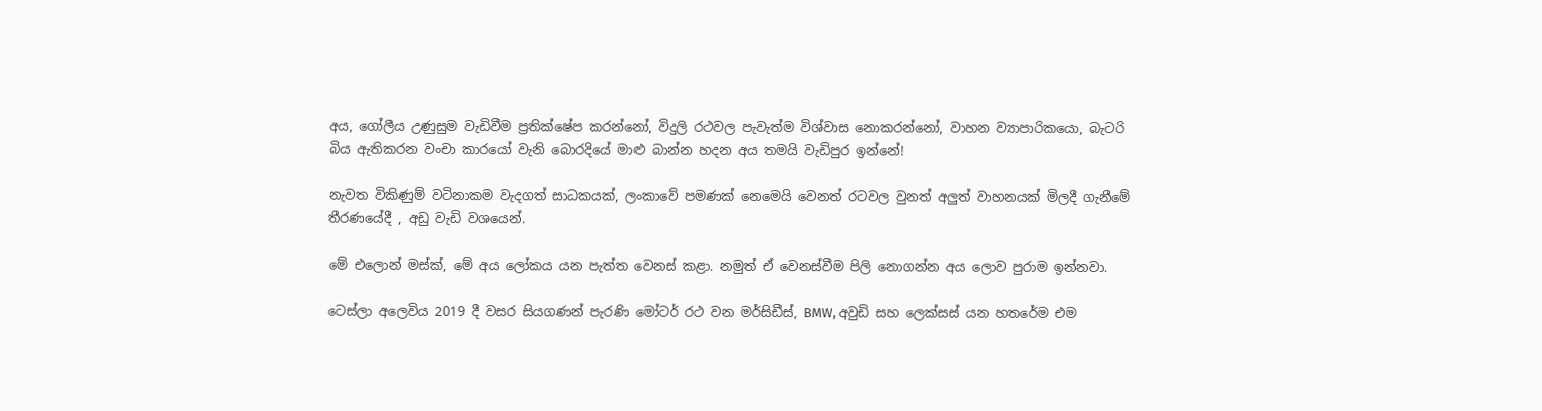අය, ගෝලීය උණුසුම වැඩිවීම ප්‍රතික්ෂේප කරන්නෝ, විදුලි රථවල පැවැත්ම විශ්වාස නොකරන්නෝ, වාහන ව්‍යාපාරිකයො, බැටරි බිය ඇතිකරන වංචා කාරයෝ වැනි බොරදියේ මාළු බාන්න හදන අය තමයි වැඩිපුර ඉන්නේ!

නැවත විකිණුම් වටිනාකම වැදගත් සාධකයක්, ලංකාවේ පමණක් නෙමෙයි වෙනත් රටවල වුනත් අලුත් වාහනයක් මිලදී ගැනීමේ තීරණයේදී , අඩු වැඩි වශයෙන්.

මේ එලොන් මස්ක්, මේ අය ලෝකය යන පැත්ත වෙනස් කළා. නමුත් ඒ වෙනස්වීම පිලි නොගන්න අය ලොව පුරාම ඉන්නවා.

ටෙස්ලා අලෙවිය 2019 දී වසර සියගණන් පැරණි මෝටර් රථ වන මර්සිඩීස්, BMW, අවුඩි සහ ලෙක්සස් යන හතරේම එම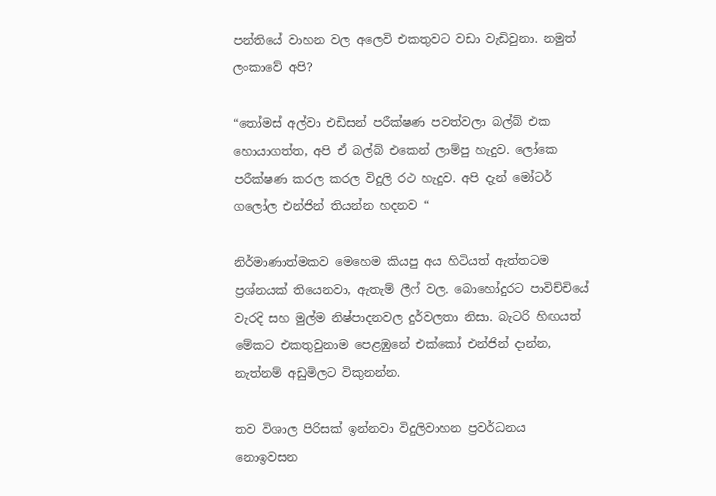පන්තියේ වාහන වල අලෙවි එකතුවට වඩා වැඩිවුනා. නමුත් ලංකාවේ අපි?

“තෝමස් අල්වා එඩිසන් පරීක්ෂණ පවත්වලා බල්බ් එක හොයාගත්ත, අපි ඒ බල්බ් එකෙන් ලාම්පු හැදුව. ලෝකෙ පරීක්ෂණ කරල කරල විදුලි රථ හැදුව. අපි දැන් මෝටර් ගලෝල එන්ජින් තියන්න හදනව “

නිර්මාණාත්මකව මෙහෙම කියපු අය හිටියත් ඇත්තටම ප්‍රශ්නයක් තියෙනවා, ඇතැම් ලීෆ් වල. බොහෝදුරට පාවිච්චියේ වැරදි සහ මුල්ම නිෂ්පාදනවල දුර්වලතා නිසා. බැටරි හිඟයත් මේකට එකතුවුනාම පෙළඹුනේ එක්කෝ එන්ජින් දාන්න, නැත්නම් අඩුමිලට විකුනන්න.

තව විශාල පිරිසක් ඉන්නවා විදුලිවාහන ප්‍රවර්ධනය නොඉවසන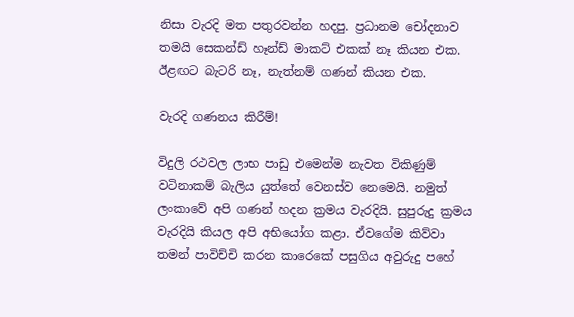නිසා වැරදි මත පතුරවන්න හදපු. ප්‍රධානම චෝදනාව තමයි සෙකන්ඩ් හෑන්ඩ් මාකට් එකක් නෑ කියන එක. ඊළඟට බැටරි නෑ, නැත්නම් ගණන් කියන එක.

වැරදි ගණනය කිරීම්!

විදුලි රථවල ලාභ පාඩු එමෙන්ම නැවත විකිණුම් වටිනාකම් බැලිය යුත්තේ වෙනස්ව නෙමෙයි. නමුත් ලංකාවේ අපි ගණන් හදන ක්‍රමය වැරදියි. සුපුරුදු ක්‍රමය වැරදියි කියල අපි අභියෝග කළා. ඒවගේම කිව්වා තමන් පාවිච්චි කරන කාරෙකේ පසුගිය අවුරුදු පහේ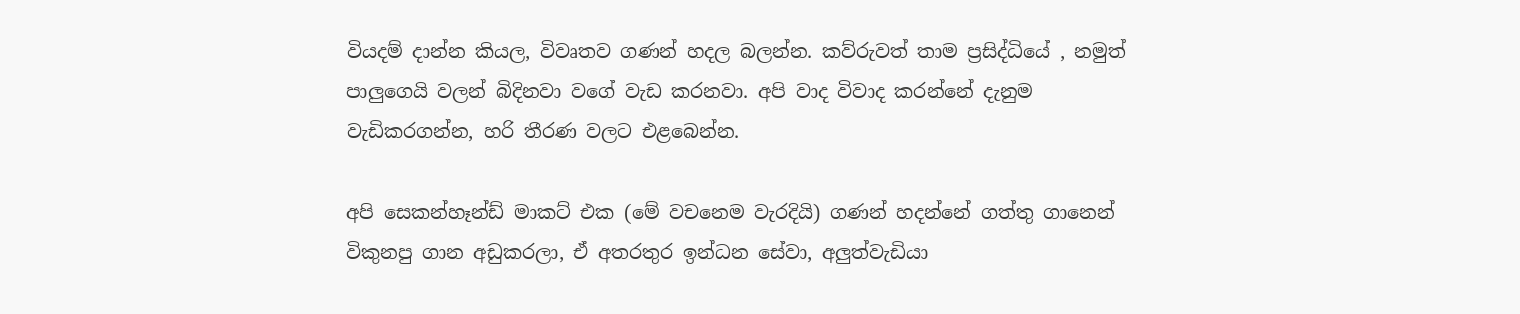වියදම් දාන්න කියල, විවෘතව ගණන් හදල බලන්න. කව්රුවත් තාම ප්‍රසිද්ධියේ , නමුත් පාලුගෙයි වලන් බිදිනවා වගේ වැඩ කරනවා. අපි වාද විවාද කරන්නේ දැනුම වැඩිකරගන්න, හරි තීරණ වලට එළබෙන්න.

අපි සෙකන්හෑන්ඩ් මාකට් එක (මේ වචනෙම වැරදියි) ගණන් හදන්නේ ගත්තු ගානෙන් විකුනපු ගාන අඩුකරලා, ඒ අතරතුර ඉන්ධන සේවා, අලුත්වැඩියා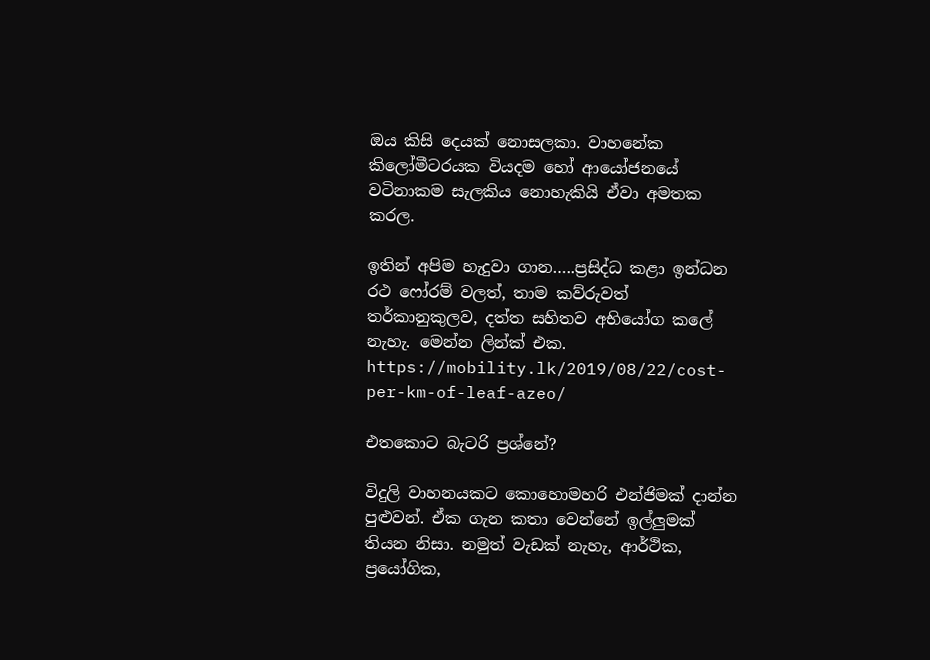ඔය කිසි දෙයක් නොසලකා. වාහනේක කිලෝමීටරයක වියදම හෝ ආයෝජනයේ වටිනාකම සැලකිය නොහැකියි ඒවා අමතක කරල.

ඉතින් අපිම හැදුවා ගාන…..ප්‍රසිද්ධ කළා ඉන්ධන රථ ෆෝරම් වලත්, තාම කව්රුවත් තර්කානුකුලව, දත්ත සහිතව අභියෝග කලේ නැහැ. මෙන්න ලින්ක් එක. https://mobility.lk/2019/08/22/cost-per-km-of-leaf-azeo/

එතකොට බැටරි ප්‍රශ්නේ?

විදුලි වාහනයකට කොහොමහරි එන්ජිමක් දාන්න පුළුවන්. ඒක ගැන කතා වෙන්නේ ඉල්ලුමක් තියන නිසා. නමුත් වැඩක් නැහැ, ආර්ථික, ප්‍රයෝගික,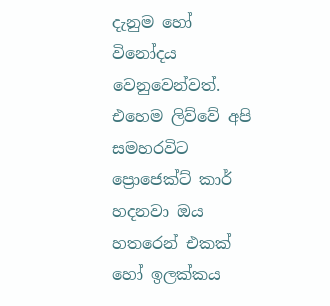දැනුම හෝ විනෝදය වෙනුවෙන්වත්. එහෙම ලිව්වේ අපි සමහරවිට ප්‍රොජෙක්ට් කාර් හදනවා ඔය හතරෙන් එකක් හෝ ඉලක්කය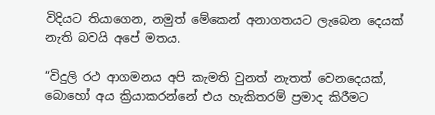විදියට තියාගෙන, නමුත් මේකෙන් අනාගතයට ලැබෙන දෙයක් නැති බවයි අපේ මතය.

“විදුලි රථ ආගමනය අපි කැමති වුනත් නැතත් වෙනදෙයක්, බොහෝ අය ක්‍රියාකරන්නේ එය හැකිතරම් ප්‍රමාද කිරීමට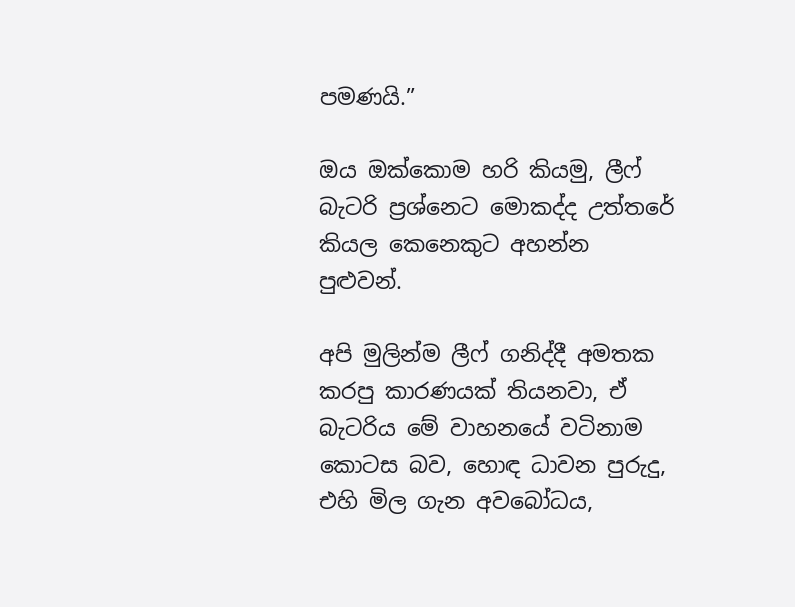පමණයි.”

ඔය ඔක්කොම හරි කියමු, ලීෆ් බැටරි ප්‍රශ්නෙට මොකද්ද උත්තරේ කියල කෙනෙකුට අහන්න පුළුවන්.

අපි මුලින්ම ලීෆ් ගනිද්දී අමතක කරපු කාරණයක් තියනවා, ඒ බැටරිය මේ වාහනයේ වටිනාම කොටස බව, හොඳ ධාවන පුරුදු, එහි මිල ගැන අවබෝධය,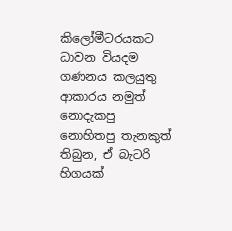කිලෝමීටරයකට ධාවන වියදම ගණනය කලයුතු ආකාරය නමුත් නොදැකපු නොහිතපු තැනකුත් තිබුන, ඒ බැටරි හිගයක්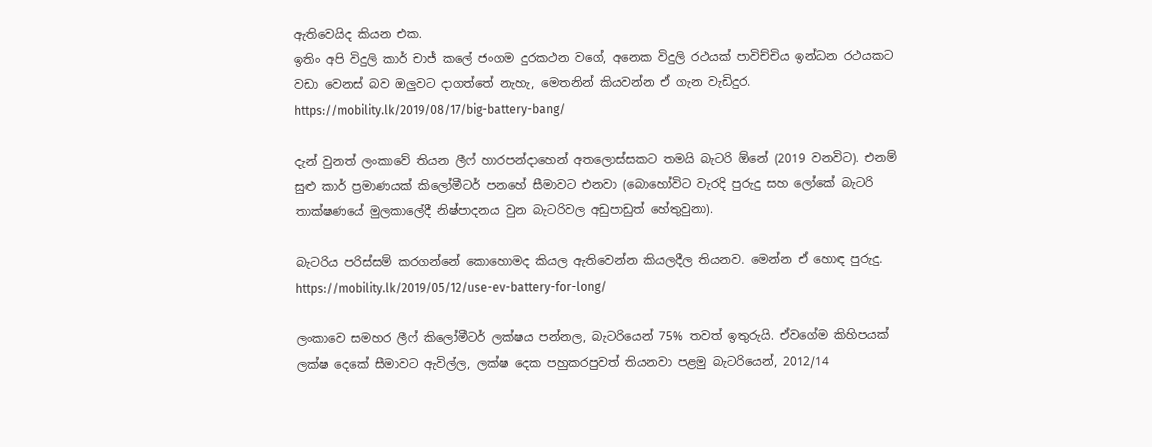ඇතිවෙයිද කියන එක.
ඉතිං‍ අපි විදුලි කාර් චාජ් කලේ ජංගම දුරකථන වගේ, අනෙක විදුලි රථයක් පාවිච්චිය ඉන්ධන රථයකට වඩා වෙනස් බව ඔලුවට දාගත්තේ නැහැ, මෙතනින් කියවන්න ඒ ගැන වැඩිදුර. https://mobility.lk/2019/08/17/big-battery-bang/

දැන් වුනත් ලංකාවේ තියන ලීෆ් හාරපන්දාහෙන් අතලොස්සකට තමයි බැටරි ඕනේ (2019 වනවිට). එනම් සුළු කාර් ප්‍රමාණයක් කිලෝමීටර් පනහේ සීමාවට එනවා (බොහෝවිට වැරදි පුරුදු සහ ලෝකේ බැටරි තාක්ෂණයේ මුලකාලේදී නිෂ්පාදනය වුන බැටරිවල අඩුපාඩුත් හේතුවුනා).

බැටරිය පරිස්සම් කරගන්නේ කොහොමද කියල ඇතිවෙන්න කියලදීල තියනව. මෙන්න ඒ හොඳ පුරුදු. https://mobility.lk/2019/05/12/use-ev-battery-for-long/

ලංකාවෙ සමහර ලීෆ් කිලෝමීටර් ලක්ෂය පන්නල, බැටරියෙන් 75% තවත් ඉතුරුයි. ඒවගේම කිහිපයක් ලක්ෂ දෙකේ සීමාවට ඇවිල්ල, ලක්ෂ දෙක පහුකරපුවත් තියනවා පළමු බැටරියෙන්, 2012/14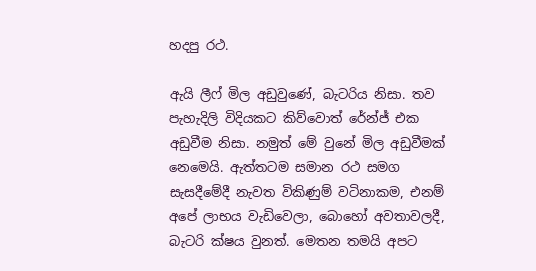හදපු රථ.

ඇයි ලීෆ් මිල අඩුවුණේ, බැටරිය නිසා. තව පැහැදිලි විදියකට කිව්වොත් රේන්ජ් එක අඩුවීම නිසා. නමුත් මේ වුනේ මිල අඩුවීමක් නෙමෙයි. ඇත්තටම සමාන රථ සමග සැසදීමේදී නැවත විකිණුම් වටිනාකම, එනම් අපේ ලාභය වැඩිවෙලා, බොහෝ අවතාවලදී, බැටරි ක්ෂය වුනත්. මෙතන තමයි අපට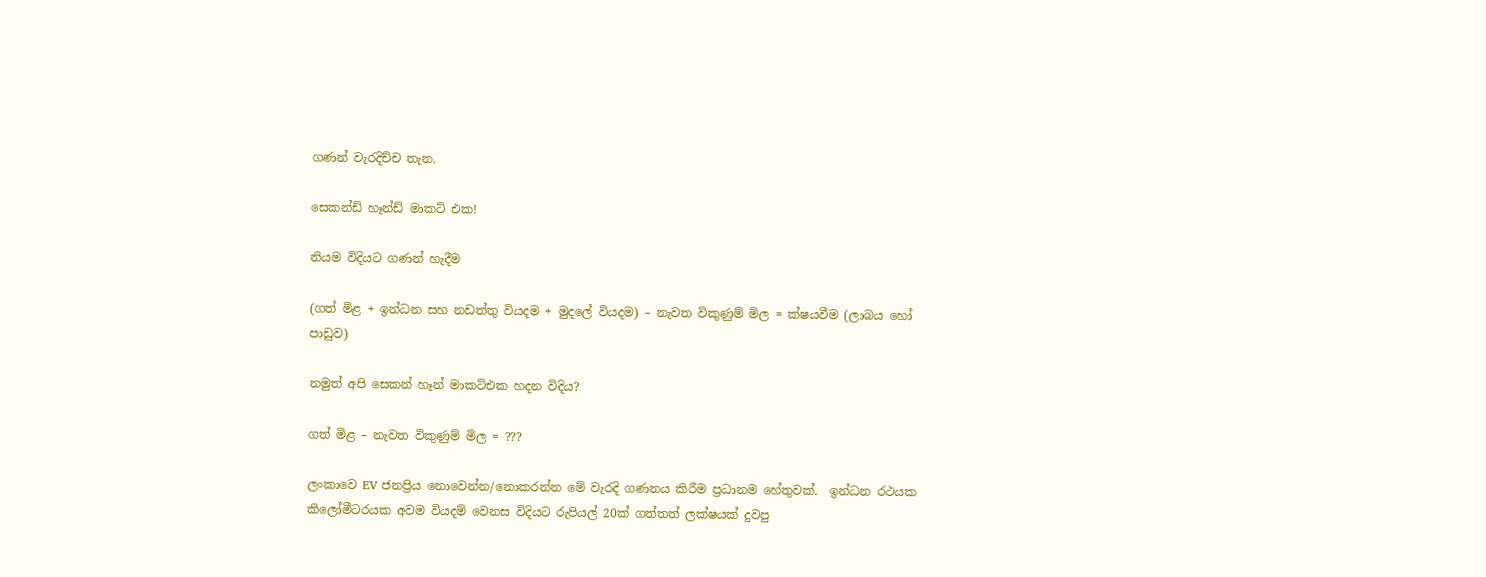ගණන් වැරදිච්ච තැන.

සෙකන්ඩ් හෑන්ඩ් මාකට් එක!

නියම විදියට ගණන් හැදීම

(ගත් මිළ + ඉන්ධන සහ නඩත්තු වියදම + මුදලේ වියදම) – නැවත විකුණුම් මිල = ක්ෂයවීම (ලාබය හෝ පාඩුව)

නමුත් අපි සෙකන් හෑන් මාකට්එක හදන විදිය?

ගත් මිළ – නැවත විකුණුම් මිල = ???

ලංකාවෙ EV ජනප්‍රිය නොවෙන්න/නොකරන්න මේ වැරදි ගණනය කිරීම ප්‍රධානම හේතුවක්.  ඉන්ධන රථයක කිලෝමීටරයක අවම වියදම් වෙනස විදියට රුපියල් 20ක් ගත්තත් ලක්ෂයක් දුවපු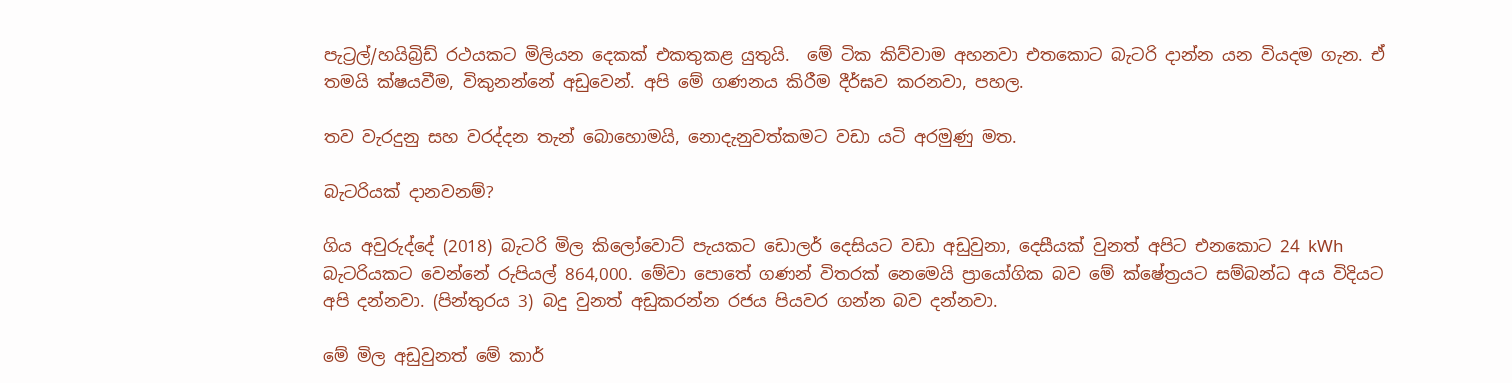පැට්‍රල්/හයිබ්‍රිඩ් රථයකට මිලියන දෙකක් එකතුකළ යුතුයි.  මේ ටික කිව්වාම අහනවා එතකොට බැටරි දාන්න යන වියදම ගැන. ඒ තමයි ක්ෂයවීම, විකුනන්නේ අඩුවෙන්. අපි මේ ගණනය කිරීම දීර්ඝව කරනවා, පහල.

තව වැරදුනු සහ වරද්දන තැන් බොහොමයි, නොදැනුවත්කමට වඩා යටි අරමුණු මත.

බැටරියක් දානවනම්?

ගිය අවුරුද්දේ (2018) බැටරි මිල කිලෝවොට් පැයකට ඩොලර් දෙසියට වඩා අඩුවුනා, දෙසීයක් වුනත් අපිට එනකොට 24 kWh බැටරියකට වෙන්නේ රුපියල් 864,000. මේවා පොතේ ගණන් විතරක් නෙමෙයි ප්‍රායෝගික බව මේ ක්ෂේත්‍රයට සම්බන්ධ අය විදියට අපි දන්නවා. (පින්තුරය 3) බදු වුනත් අඩුකරන්න රජය පියවර ගන්න බව දන්නවා.

මේ මිල අඩුවුනත් මේ කාර්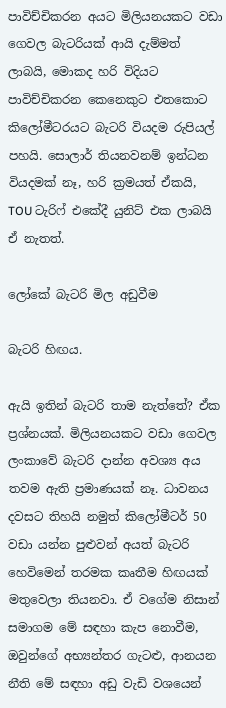පාවිච්චිකරන අයට මිලියනයකට වඩා ගෙවල බැටරියක් ආයි දැම්මත් ලාබයි, මොකද හරි විදියට පාවිච්චිකරන කෙනෙකුට එතකොට කිලෝමීටරයට බැටරි වියදම රුපියල් පහයි. සොලාර් තියනවනම් ඉන්ධන වියදමක් නෑ, හරි ක්‍රමයත් ඒකයි, TOU ටැරිෆ් එකේදී යුනිට් එක ලාබයි ඒ නැතත්.

ලෝකේ බැටරි මිල අඩුවීම

බැටරි හිඟය.

ඇයි ඉතින් බැටරි තාම නැත්තේ? ඒක ප්‍රශ්නයක්. මිලියනයකට වඩා ගෙවල ලංකාවේ බැටරි දාන්න අවශ්‍ය අය තවම ඇති ප්‍රමාණයක් නෑ. ධාවනය දවසට තිහයි නමුත් කිලෝමීටර් 50 වඩා යන්න පුළුවන් අයත් බැටරි හෙවිමෙන් තරමක කෘතීම හිඟයක් මතුවෙලා තියනවා. ඒ වගේම නිසාන් සමාගම මේ සඳහා කැප නොවීම, ඔවුන්ගේ අභ්‍යන්තර ගැටළු, ආනයන නීති මේ සඳහා අඩු වැඩි වශයෙන්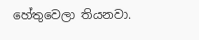හේතුවෙලා තියනවා.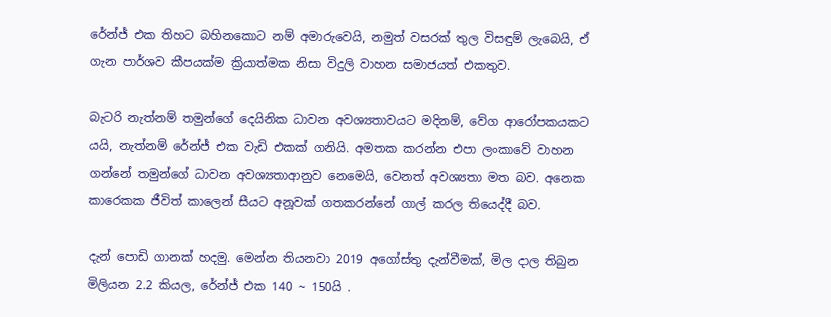රේන්ජ් එක තිහට බහිනකොට නම් අමාරුවෙයි, නමුත් වසරක් තුල විසඳුම් ලැබෙයි, ඒ ගැන පාර්ශව කීපයක්ම ක්‍රියාත්මක නිසා විදුලි වාහන සමාජයත් එකතුව.

බැටරි නැත්නම් තමුන්ගේ දෙයිනික ධාවන අවශ්‍යතාවයට මදිනම්, වේග ආරෝපකයකට යයි, නැත්නම් රේන්ජ් එක වැඩි එකක් ගනියි. අමතක කරන්න එපා ලංකාවේ වාහන ගන්නේ තමුන්ගේ ධාවන අවශ්‍යතාආනුව නෙමෙයි, වෙනත් අවශ්‍යතා මත බව. අනෙක කාරෙකක ජීවිත් කාලෙන් සීයට අනූවක් ගතකරන්නේ ගාල් කරල තියෙද්දී බව.

දැන් පොඩි ගානක් හදමු. මෙන්න තියනවා 2019 අගෝස්තු දැන්වීමක්, මිල දාල තිබුන මිලියන 2.2 කියල, රේන්ජ් එක 140 ~ 150යි .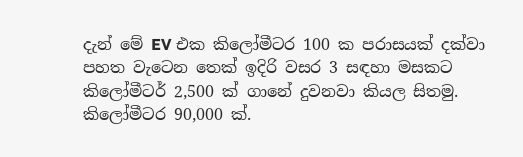දැන් මේ EV එක කිලෝමීටර 100 ක පරාසයක් දක්වා පහත වැටෙන තෙක් ඉදිරි වසර 3 සඳහා මසකට කිලෝමීටර් 2,500 ක් ගානේ දුවනවා කියල සිතමු. කිලෝමීටර 90,000 ක්.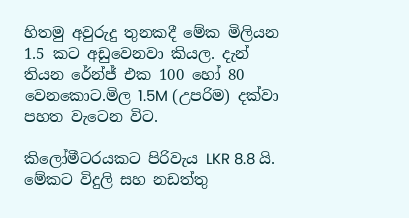හිතමු අවුරුදු තුනකදී මේක මිලියන 1.5 කට අඩුවෙනවා කියල. දැන් තියන රේන්ජ් එක 100 හෝ 80 වෙනකොට.මිල 1.5M (උපරිම) දක්වා පහත වැටෙන විට.

කිලෝමීටරයකට පිරිවැය LKR 8.8 යි. මේකට විදුලි සහ නඩත්තු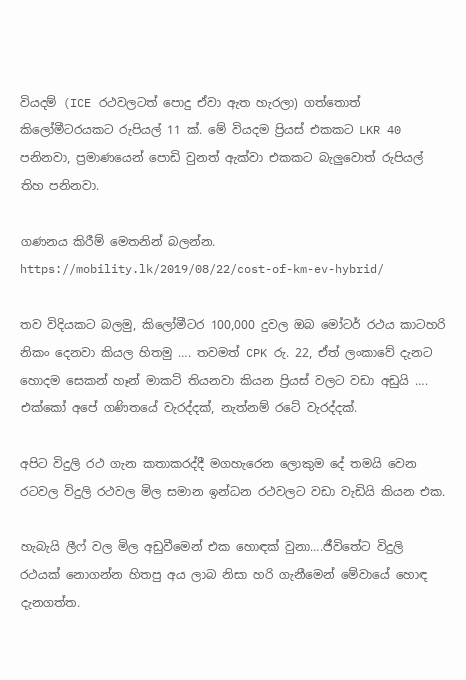වියදම් (ICE රථවලටත් පොදු ඒවා ඇත හැරලා) ගත්තොත් කිලෝමීටරයකට රුපියල් 11 ක්. මේ වියදම ප්‍රියස් එකකට LKR 40 පනිනවා, ප්‍රමාණයෙන් පොඩි වුනත් ඇක්වා එකකට බැලුවොත් රුපියල් තිහ පනිනවා.

ගණනය කිරීම් මෙතනින් බලන්න. https://mobility.lk/2019/08/22/cost-of-km-ev-hybrid/

තව විදියකට බලමු, කිලෝමීටර 100,000 දුවල ඔබ මෝටර් රථය කාටහරි නිකං දෙනවා කියල හිතමු …. තවමත් CPK රු. 22, ඒත් ලංකාවේ දැනට හොදම සෙකන් හෑන් මාකට් තියනවා කියන ප්‍රියස් වලට වඩා අඩුයි …. එක්කෝ අපේ ගණිතයේ වැරද්දක්, නැත්නම් රටේ වැරද්දක්.

අපිට විදුලි රථ ගැන කතාකරද්දී මගහැරෙන ලොකුම දේ තමයි වෙන රටවල විදුලි රථවල මිල සමාන ඉන්ධන රථවලට වඩා වැඩියි කියන එක.

හැබැයි ලීෆ් වල මිල අඩුවීමෙන් එක හොඳක් වුනා….ජීවිතේට විදුලි රථයක් නොගන්න හිතපු අය ලාබ නිසා හරි ගැනීමෙන් මේවායේ හොඳ දැනගත්ත.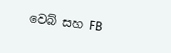වෙබ් සහ FB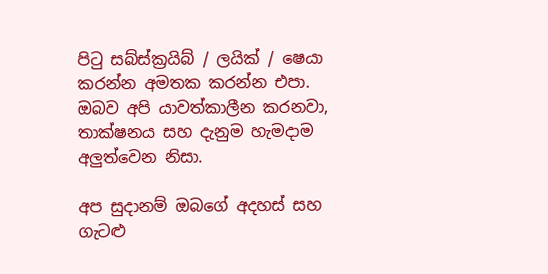පිටු සබ්ස්ක්‍රයිබ් / ලයික් / ෂෙයා කරන්න අමතක කරන්න එපා. ඔබව අපි යාවත්කාලීන කරනවා, තාක්ෂනය සහ දැනුම හැමදාම අලුත්වෙන නිසා.

අප සුදානම් ඔබගේ අදහස් සහ ගැටළු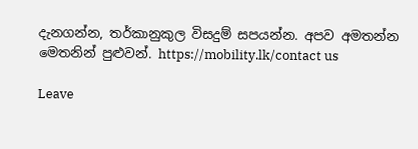දැනගන්න, තර්කානුකුල විසදුම් සපයන්න. අපව අමතන්න මෙතනින් පුළුවන්. https://mobility.lk/contact us

Leave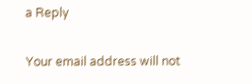a Reply

Your email address will not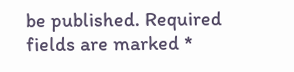be published. Required fields are marked *